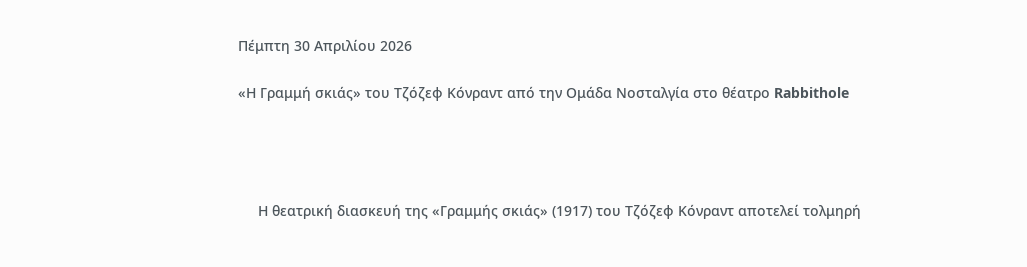Πέμπτη 30 Απριλίου 2026

«Η Γραμμή σκιάς» του Τζόζεφ Κόνραντ από την Ομάδα Νοσταλγία στο θέατρο Rabbithole




     Η θεατρική διασκευή της «Γραμμής σκιάς» (1917) του Τζόζεφ Κόνραντ αποτελεί τολμηρή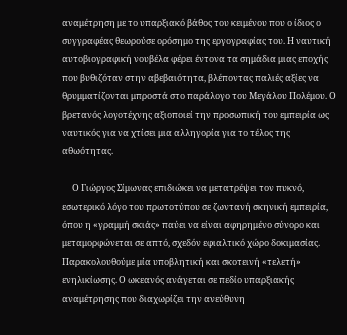αναμέτρηση με το υπαρξιακό βάθος του κειμένου που ο ίδιος ο συγγραφέας θεωρούσε ορόσημο της εργογραφίας του. Η ναυτική αυτοβιογραφική νουβέλα φέρει έντονα τα σημάδια μιας εποχής που βυθιζόταν στην αβεβαιότητα, βλέποντας παλιές αξίες να θρυμματίζονται μπροστά στο παράλογο του Μεγάλου Πολέμου. Ο βρετανός λογοτέχνης αξιοποιεί την προσωπική του εμπειρία ως ναυτικός για να χτίσει μια αλληγορία για το τέλος της αθωότητας.

     Ο Γιώργος Σίμωνας επιδιώκει να μετατρέψει τον πυκνό, εσωτερικό λόγο του πρωτοτύπου σε ζωντανή σκηνική εμπειρία, όπου η «γραμμή σκιάς» παύει να είναι αφηρημένο σύνορο και μεταμορφώνεται σε απτό, σχεδόν εφιαλτικό χώρο δοκιμασίας. Παρακολουθούμε μία υποβλητική και σκοτεινή «τελετή» ενηλικίωσης. Ο ωκεανός ανάγεται σε πεδίο υπαρξιακής αναμέτρησης που διαχωρίζει την ανεύθυνη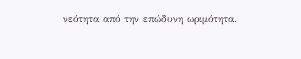νεότητα από την επώδυνη ωριμότητα.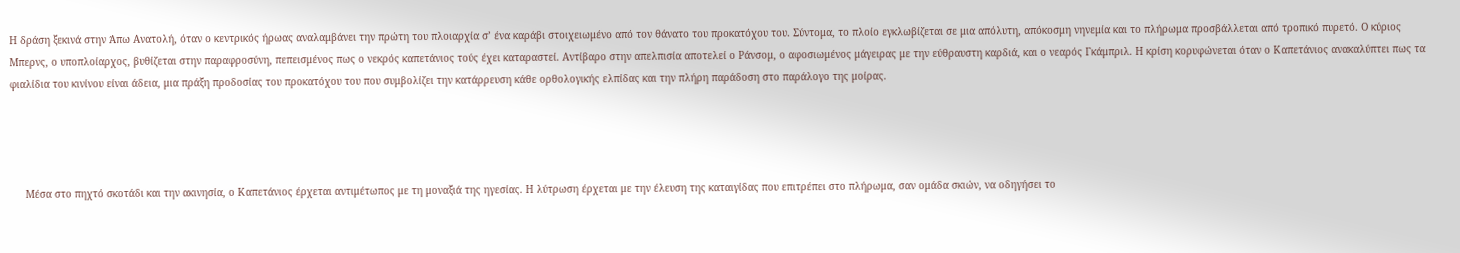Η δράση ξεκινά στην Άπω Ανατολή, όταν ο κεντρικός ήρωας αναλαμβάνει την πρώτη του πλοιαρχία σ’ ένα καράβι στοιχειωμένο από τον θάνατο του προκατόχου του. Σύντομα, το πλοίο εγκλωβίζεται σε μια απόλυτη, απόκοσμη νηνεμία και το πλήρωμα προσβάλλεται από τροπικό πυρετό. Ο κύριος Μπερνς, ο υποπλοίαρχος, βυθίζεται στην παραφροσύνη, πεπεισμένος πως ο νεκρός καπετάνιος τούς έχει καταραστεί. Αντίβαρο στην απελπισία αποτελεί ο Ράνσομ, ο αφοσιωμένος μάγειρας με την εύθραυστη καρδιά, και ο νεαρός Γκάμπριλ. Η κρίση κορυφώνεται όταν ο Καπετάνιος ανακαλύπτει πως τα φιαλίδια του κινίνου είναι άδεια, μια πράξη προδοσίας του προκατόχου του που συμβολίζει την κατάρρευση κάθε ορθολογικής ελπίδας και την πλήρη παράδοση στο παράλογο της μοίρας.




     Μέσα στο πηχτό σκοτάδι και την ακινησία, ο Καπετάνιος έρχεται αντιμέτωπος με τη μοναξιά της ηγεσίας. Η λύτρωση έρχεται με την έλευση της καταιγίδας που επιτρέπει στο πλήρωμα, σαν ομάδα σκιών, να οδηγήσει το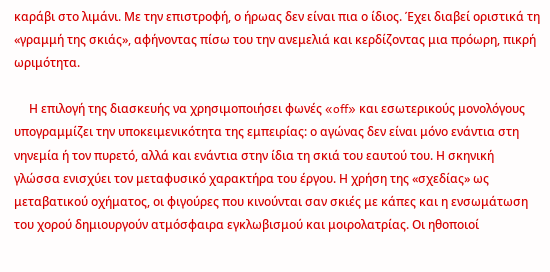καράβι στο λιμάνι. Με την επιστροφή, ο ήρωας δεν είναι πια ο ίδιος. Έχει διαβεί οριστικά τη «γραμμή της σκιάς», αφήνοντας πίσω του την ανεμελιά και κερδίζοντας μια πρόωρη, πικρή ωριμότητα.

     Η επιλογή της διασκευής να χρησιμοποιήσει φωνές «off» και εσωτερικούς μονολόγους υπογραμμίζει την υποκειμενικότητα της εμπειρίας: ο αγώνας δεν είναι μόνο ενάντια στη νηνεμία ή τον πυρετό, αλλά και ενάντια στην ίδια τη σκιά του εαυτού του. Η σκηνική γλώσσα ενισχύει τον μεταφυσικό χαρακτήρα του έργου. Η χρήση της «σχεδίας» ως μεταβατικού οχήματος, οι φιγούρες που κινούνται σαν σκιές με κάπες και η ενσωμάτωση του χορού δημιουργούν ατμόσφαιρα εγκλωβισμού και μοιρολατρίας. Οι ηθοποιοί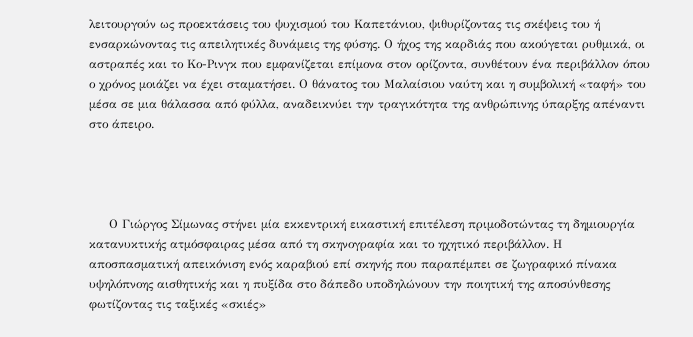λειτουργούν ως προεκτάσεις του ψυχισμού του Καπετάνιου, ψιθυρίζοντας τις σκέψεις του ή ενσαρκώνοντας τις απειλητικές δυνάμεις της φύσης. Ο ήχος της καρδιάς που ακούγεται ρυθμικά, οι αστραπές και το Κο-Ρινγκ που εμφανίζεται επίμονα στον ορίζοντα, συνθέτουν ένα περιβάλλον όπου ο χρόνος μοιάζει να έχει σταματήσει. Ο θάνατος του Μαλαίσιου ναύτη και η συμβολική «ταφή» του μέσα σε μια θάλασσα από φύλλα, αναδεικνύει την τραγικότητα της ανθρώπινης ύπαρξης απέναντι στο άπειρο.




     Ο Γιώργος Σίμωνας στήνει μία εκκεντρική εικαστική επιτέλεση πριμοδοτώντας τη δημιουργία κατανυκτικής ατμόσφαιρας μέσα από τη σκηνογραφία και το ηχητικό περιβάλλον. Η αποσπασματική απεικόνιση ενός καραβιού επί σκηνής που παραπέμπει σε ζωγραφικό πίνακα υψηλόπνοης αισθητικής και η πυξίδα στο δάπεδο υποδηλώνουν την ποιητική της αποσύνθεσης φωτίζοντας τις ταξικές «σκιές»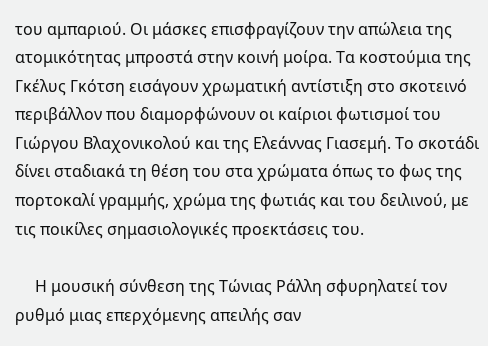του αμπαριού. Οι μάσκες επισφραγίζουν την απώλεια της ατομικότητας μπροστά στην κοινή μοίρα. Τα κοστούμια της Γκέλυς Γκότση εισάγουν χρωματική αντίστιξη στο σκοτεινό περιβάλλον που διαμορφώνουν οι καίριοι φωτισμοί του Γιώργου Βλαχονικολού και της Ελεάννας Γιασεμή. Το σκοτάδι δίνει σταδιακά τη θέση του στα χρώματα όπως το φως της πορτοκαλί γραμμής, χρώμα της φωτιάς και του δειλινού, με τις ποικίλες σημασιολογικές προεκτάσεις του.

     Η μουσική σύνθεση της Τώνιας Ράλλη σφυρηλατεί τον ρυθμό μιας επερχόμενης απειλής σαν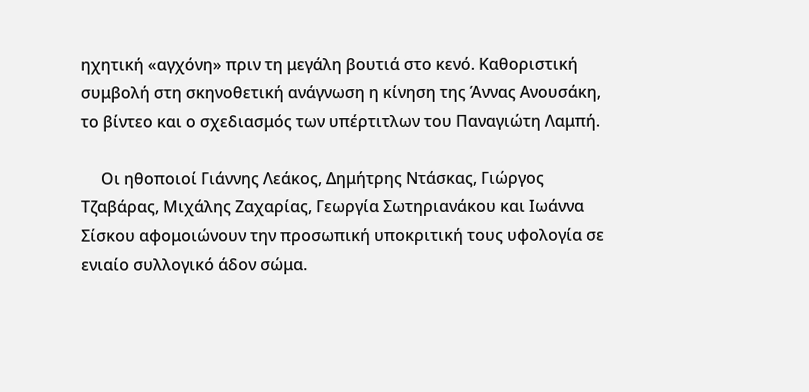ηχητική «αγχόνη» πριν τη μεγάλη βουτιά στο κενό. Καθοριστική συμβολή στη σκηνοθετική ανάγνωση η κίνηση της Άννας Ανουσάκη, το βίντεο και ο σχεδιασμός των υπέρτιτλων του Παναγιώτη Λαμπή.

     Οι ηθοποιοί Γιάννης Λεάκος, Δημήτρης Ντάσκας, Γιώργος Τζαβάρας, Μιχάλης Ζαχαρίας, Γεωργία Σωτηριανάκου και Ιωάννα Σίσκου αφομοιώνουν την προσωπική υποκριτική τους υφολογία σε ενιαίο συλλογικό άδον σώμα.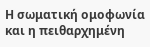Η σωματική ομοφωνία και η πειθαρχημένη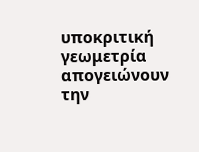υποκριτική γεωμετρία απογειώνουν την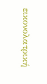εικονολατρική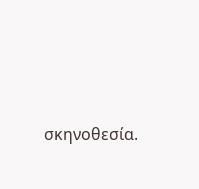σκηνοθεσία.